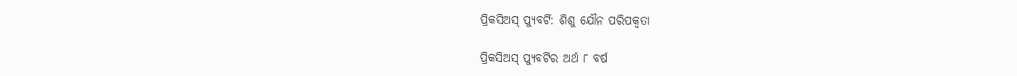ପ୍ରିକସିଅସ୍ ପ୍ୟୁବର୍ଟି: ଶିଶୁ ଯୌନ ପରିପକ୍ୱତା

ପ୍ରିକସିଅସ୍ ପ୍ୟୁବର୍ଟିର ଅର୍ଥ ୮ ବର୍ଷ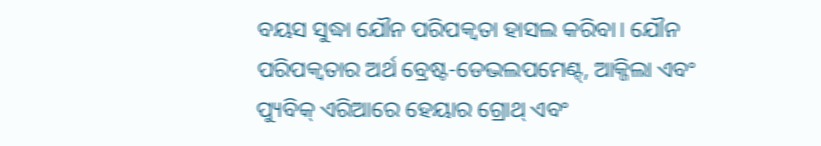ବୟସ ସୁଦ୍ଧା ଯୌନ ପରିପକ୍ୱତା ହାସଲ କରିବା। ଯୌନ ପରିପକ୍ୱତାର ଅର୍ଥ ବ୍ରେଷ୍ଟ-ଡେଭଲପମେଣ୍ଟ୍, ଆକ୍ଜିଲା ଏବଂ ପ୍ୟୁବିକ୍ ଏରିଆରେ ହେୟାର ଗ୍ରୋଥ୍ ଏବଂ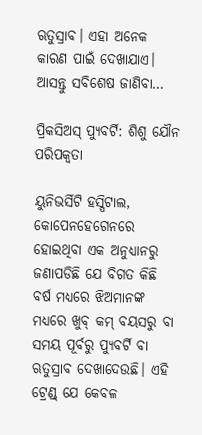ଋତୁସ୍ରାବ। ଏହା ଅନେକ କାରଣ ପାଇଁ ଦେଖାଯାଏ। ଆସନ୍ତୁ ସବିଶେଷ ଜାଣିବା…

ପ୍ରିକସିଅସ୍ ପ୍ୟୁବର୍ଟି: ଶିଶୁ ଯୌନ ପରିପକ୍ୱତା

ୟୁନିଭର୍ସିଟି ହସ୍ପିଟାଲ, କୋପେନହେଗେନରେ ହୋଇଥିବା ଏକ ଅନୁଧ୍ୟାନରୁ ଜଣାପଡିଛି ଯେ ବିଗତ କିଛି ବର୍ଷ ମଧ୍ୟରେ ଝିଅମାନଙ୍କ ମଧ୍ୟରେ ଖୁବ୍ କମ୍ ବୟସରୁ ବା ସମୟ ପୂର୍ବରୁ ପ୍ୟୁବର୍ଟି ବା ଋତୁସ୍ରାବ ଦେଖାଦେଉଛି। ଏହି ଟ୍ରେଣ୍ଡ୍ ଯେ କେବଳ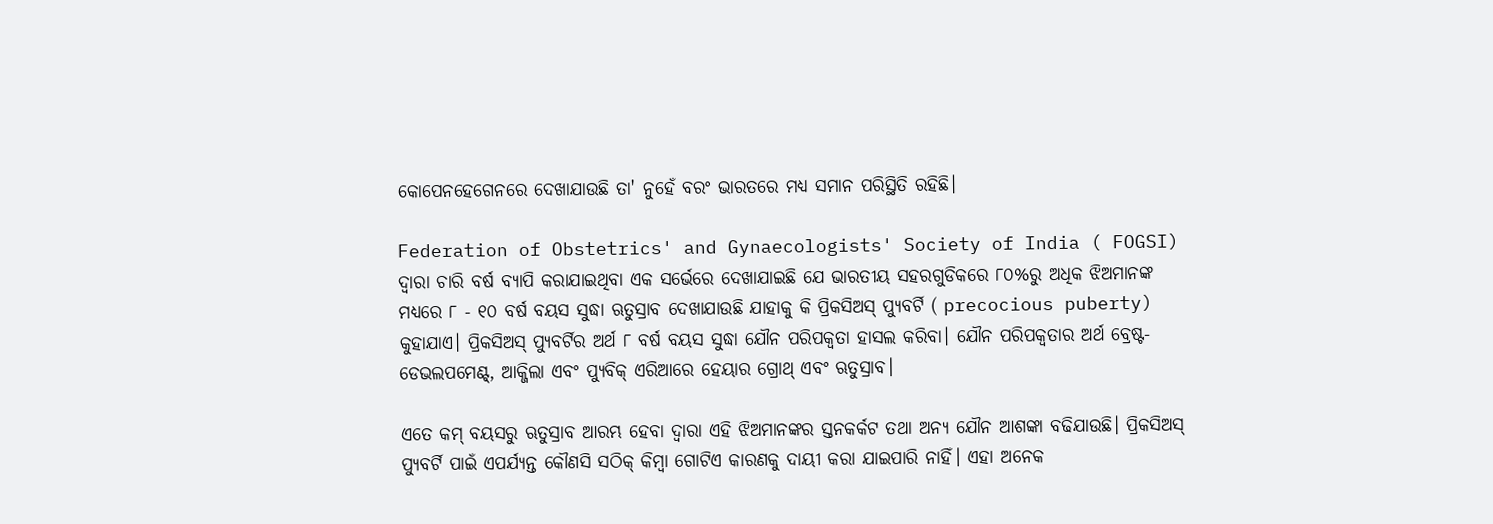କୋପେନହେଗେନରେ ଦେଖାଯାଉଛି ତା' ନୁହେଁ ବରଂ ଭାରତରେ ମଧ୍ୟ ସମାନ ପରିସ୍ଥିତି ରହିଛି।

Federation of Obstetrics' and Gynaecologists' Society of India ( FOGSI) ଦ୍ୱାରା ଚାରି ବର୍ଷ ବ୍ୟାପି କରାଯାଇଥିବା ଏକ ସର୍ଭେରେ ଦେଖାଯାଇଛି ଯେ ଭାରତୀୟ ସହରଗୁଡିକରେ ୮୦%ରୁ ଅଧିକ ଝିଅମାନଙ୍କ ମଧ୍ୟରେ ୮ - ୧୦ ବର୍ଷ ବୟସ ସୁଦ୍ଧା ଋତୁସ୍ରାବ ଦେଖାଯାଉଛି ଯାହାକୁ କି ପ୍ରିକସିଅସ୍ ପ୍ୟୁବର୍ଟି ( precocious puberty) କୁହାଯାଏ। ପ୍ରିକସିଅସ୍ ପ୍ୟୁବର୍ଟିର ଅର୍ଥ ୮ ବର୍ଷ ବୟସ ସୁଦ୍ଧା ଯୌନ ପରିପକ୍ୱତା ହାସଲ କରିବା। ଯୌନ ପରିପକ୍ୱତାର ଅର୍ଥ ବ୍ରେଷ୍ଟ-ଡେଭଲପମେଣ୍ଟ୍, ଆକ୍ଜିଲା ଏବଂ ପ୍ୟୁବିକ୍ ଏରିଆରେ ହେୟାର ଗ୍ରୋଥ୍ ଏବଂ ଋତୁସ୍ରାବ।

ଏତେ କମ୍ ବୟସରୁ ଋତୁସ୍ରାବ ଆରମ୍ଭ ହେବା ଦ୍ୱାରା ଏହି ଝିଅମାନଙ୍କର ସ୍ତନକର୍କଟ ତଥା ଅନ୍ୟ ଯୌନ ଆଶଙ୍କା ବଢିଯାଉଛି। ପ୍ରିକସିଅସ୍ ପ୍ୟୁବର୍ଟି ପାଇଁ ଏପର୍ଯ୍ୟନ୍ତ କୌଣସି ସଠିକ୍ କିମ୍ବା ଗୋଟିଏ କାରଣକୁ ଦାୟୀ କରା ଯାଇପାରି ନାହିଁ। ଏହା ଅନେକ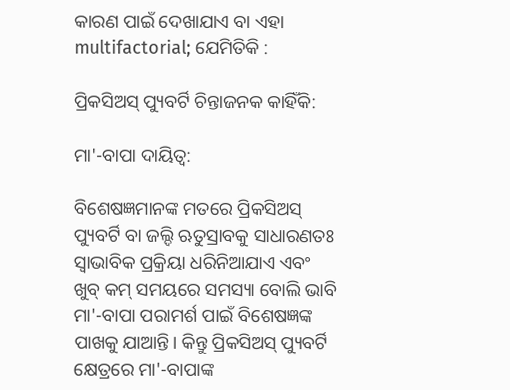କାରଣ ପାଇଁ ଦେଖାଯାଏ ବା ଏହା multifactorial; ଯେମିତିକି :

ପ୍ରିକସିଅସ୍ ପ୍ୟୁବର୍ଟି ଚିନ୍ତାଜନକ କାହିଁକି:

ମା'-ବାପା ଦାୟିତ୍ୱ:

ବିଶେଷଜ୍ଞମାନଙ୍କ ମତରେ ପ୍ରିକସିଅସ୍ ପ୍ୟୁବର୍ଟି ବା ଜଲ୍ଦି ଋତୁସ୍ରାବକୁ ସାଧାରଣତଃ ସ୍ୱାଭାବିକ ପ୍ରକ୍ରିୟା ଧରିନିଆଯାଏ ଏବଂ ଖୁବ୍ କମ୍ ସମୟରେ ସମସ୍ୟା ବୋଲି ଭାବି ମା'-ବାପା ପରାମର୍ଶ ପାଇଁ ବିଶେଷଜ୍ଞଙ୍କ ପାଖକୁ ଯାଆନ୍ତି। କିନ୍ତୁ ପ୍ରିକସିଅସ୍ ପ୍ୟୁବର୍ଟି କ୍ଷେତ୍ରରେ ମା'-ବାପାଙ୍କ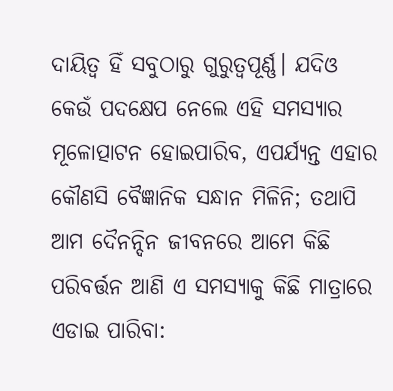ଦାୟିତ୍ୱ ହିଁ ସବୁଠାରୁ ଗୁରୁତ୍ୱପୂର୍ଣ୍ଣ। ଯଦିଓ କେଉଁ ପଦକ୍ଷେପ ନେଲେ ଏହି ସମସ୍ୟାର ମୂଳୋତ୍ପାଟନ ହୋଇପାରିବ, ଏପର୍ଯ୍ୟନ୍ତ ଏହାର କୌଣସି ବୈଜ୍ଞାନିକ ସନ୍ଧାନ ମିଳିନି; ତଥାପି ଆମ ଦୈନନ୍ଦିନ ଜୀବନରେ ଆମେ କିଛି ପରିବର୍ତ୍ତନ ଆଣି ଏ ସମସ୍ୟାକୁ କିଛି ମାତ୍ରାରେ ଏଡାଇ ପାରିବା: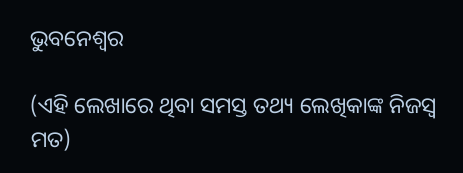ଭୁବନେଶ୍ୱର

(ଏହି ଲେଖାରେ ଥିବା ସମସ୍ତ ତଥ୍ୟ ଲେଖିକାଙ୍କ ନିଜସ୍ୱ ମତ)